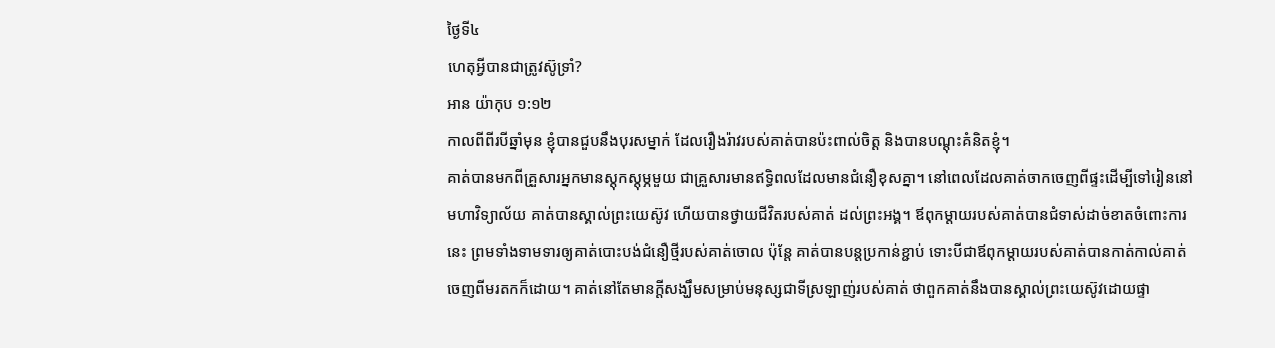ថ្ងៃទី៤
ហេតុអ្វីបានជាត្រូវស៊ូទ្រាំ?
អាន យ៉ាកុប ១:១២
កាលពីពីរបីឆ្នាំមុន ខ្ញុំបានជួបនឹងបុរសម្នាក់ ដែលរឿងរ៉ាវរបស់គាត់បានប៉ះពាល់ចិត្ត និងបានបណ្តុះគំនិតខ្ញុំ។
គាត់បានមកពីគ្រួសារអ្នកមានស្តុកស្តុម្ភមួយ ជាគ្រួសារមានឥទ្ធិពលដែលមានជំនឿខុសគ្នា។ នៅពេលដែលគាត់ចាកចេញពីផ្ទះដើម្បីទៅរៀននៅមហាវិទ្យាល័យ គាត់បានស្គាល់ព្រះយេស៊ូវ ហើយបានថ្វាយជីវិតរបស់គាត់ ដល់ព្រះអង្គ។ ឪពុកម្តាយរបស់គាត់បានជំទាស់ដាច់ខាតចំពោះការនេះ ព្រមទាំងទាមទារឲ្យគាត់បោះបង់ជំនឿថ្មីរបស់គាត់ចោល ប៉ុន្តែ គាត់បានបន្តប្រកាន់ខ្ជាប់ ទោះបីជាឪពុកម្តាយរបស់គាត់បានកាត់កាល់គាត់ចេញពីមរតកក៏ដោយ។ គាត់នៅតែមានក្តីសង្ឃឹមសម្រាប់មនុស្សជាទីស្រឡាញ់របស់គាត់ ថាពួកគាត់នឹងបានស្គាល់ព្រះយេស៊ូវដោយផ្ទា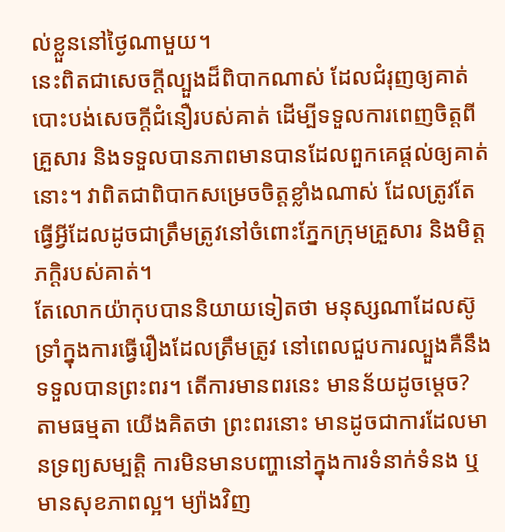ល់ខ្លួននៅថ្ងៃណាមួយ។
នេះពិតជាសេចក្តីល្បួងដ៏ពិបាកណាស់ ដែលជំរុញឲ្យគាត់បោះបង់សេចក្តីជំនឿរបស់គាត់ ដើម្បីទទួលការពេញចិត្តពីគ្រួសារ និងទទួលបានភាពមានបានដែលពួកគេផ្តល់ឲ្យគាត់នោះ។ វាពិតជាពិបាកសម្រេចចិត្តខ្លាំងណាស់ ដែលត្រូវតែធ្វើអ្វីដែលដូចជាត្រឹមត្រូវនៅចំពោះភ្នែកក្រុមគ្រួសារ និងមិត្តភក្តិរបស់គាត់។
តែលោកយ៉ាកុបបាននិយាយទៀតថា មនុស្សណាដែលស៊ូទ្រាំក្នុងការធ្វើរឿងដែលត្រឹមត្រូវ នៅពេលជួបការល្បួងគឺនឹងទទួលបានព្រះពរ។ តើការមានពរនេះ មានន័យដូចម្តេច? តាមធម្មតា យើងគិតថា ព្រះពរនោះ មានដូចជាការដែលមានទ្រព្យសម្បត្តិ ការមិនមានបញ្ហានៅក្នុងការទំនាក់ទំនង ឬមានសុខភាពល្អ។ ម្យ៉ាងវិញ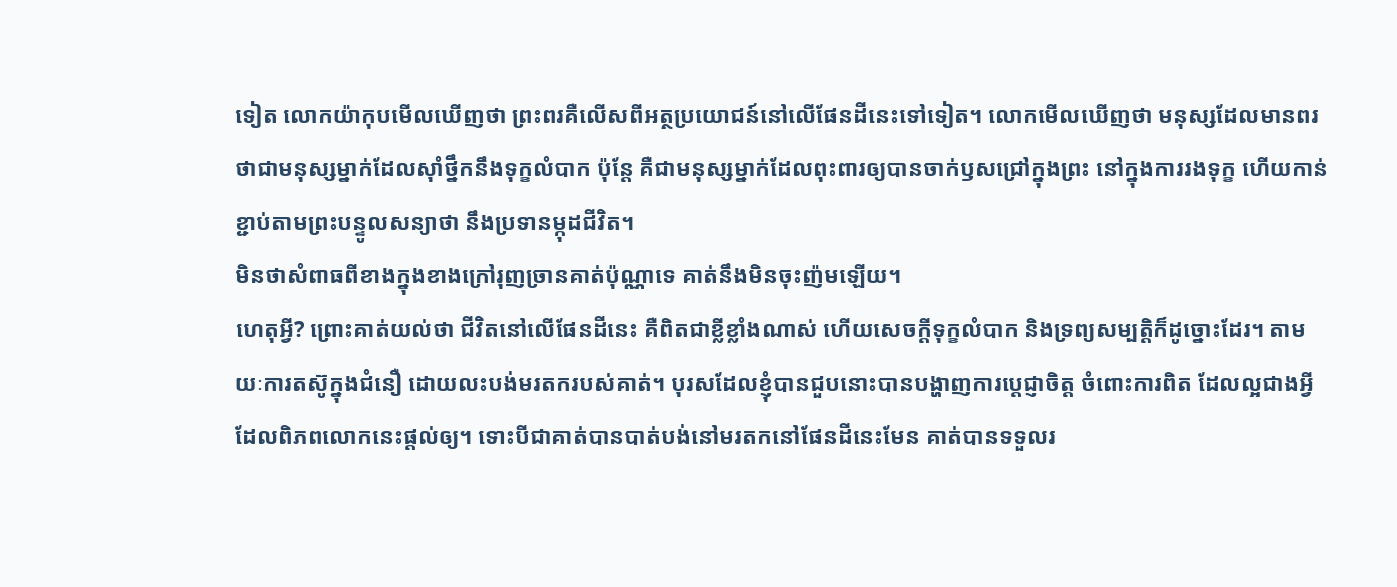ទៀត លោកយ៉ាកុបមើលឃើញថា ព្រះពរគឺលើសពីអត្ថប្រយោជន៍នៅលើផែនដីនេះទៅទៀត។ លោកមើលឃើញថា មនុស្សដែលមានពរ ថាជាមនុស្សម្នាក់ដែលស៊ាំថ្នឹកនឹងទុក្ខលំបាក ប៉ុន្តែ គឺជាមនុស្សម្នាក់ដែលពុះពារឲ្យបានចាក់ឫសជ្រៅក្នុងព្រះ នៅក្នុងការរងទុក្ខ ហើយកាន់ខ្ជាប់តាមព្រះបន្ទូលសន្យាថា នឹងប្រទានម្កុដជីវិត។
មិនថាសំពាធពីខាងក្នុងខាងក្រៅរុញច្រានគាត់ប៉ុណ្ណាទេ គាត់នឹងមិនចុះញ៉មឡើយ។
ហេតុអ្វី? ព្រោះគាត់យល់ថា ជីវិតនៅលើផែនដីនេះ គឺពិតជាខ្លីខ្លាំងណាស់ ហើយសេចក្តីទុក្ខលំបាក និងទ្រព្យសម្បត្តិក៏ដូច្នោះដែរ។ តាមយៈការតស៊ូក្នុងជំនឿ ដោយលះបង់មរតករបស់គាត់។ បុរសដែលខ្ញុំបានជួបនោះបានបង្ហាញការប្ដេជ្ញាចិត្ត ចំពោះការពិត ដែលល្អជាងអ្វីដែលពិភពលោកនេះផ្តល់ឲ្យ។ ទោះបីជាគាត់បានបាត់បង់នៅមរតកនៅផែនដីនេះមែន គាត់បានទទួលរ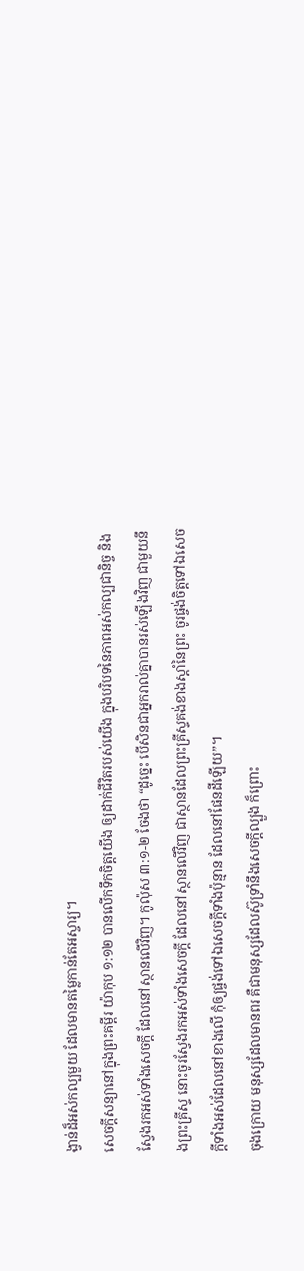ង្វាន់ដ៏អស់កល្បមួយ ដែលមានតម្លៃកាន់តែអស្ចារ្យ។
សេចក្តីសន្យានៅក្នុងព្រះគម្ពីរ យ៉ាកុប ១:១២ បានលើកទឹកចិត្តយើង ឲ្យដាក់ជីវិតរបស់យើង ក្នុងបរិបទនៃភាពអស់កល្បជានិច្ច និងស្វែងរកអស់ទាំងសេចក្តី ដែលនៅស្ថានលើវិញ។ កូល៉ុស ៣:១-២ ចែងថា “ដូច្នេះ បើសិនជាអ្នករាល់គ្នាបានរស់ឡើងវិញ ជាមួយនឹងព្រះគ្រីស្ទ នោះចូរស្វែងរកអស់ទាំងសេចក្តី ដែលនៅស្ថានលើវិញ ជាស្ថានដែលព្រះគ្រីស្ទគង់ខាងស្តាំនៃព្រះ ចូរផ្ចង់ចិត្តទៅឯសេចក្តីទាំងអស់ដែលនៅខាងលើ កុំឲ្យផ្ចង់ទៅឯសេចក្តីទាំងប៉ុន្មាន ដែលនៅផែនដីឡើយ”។
ចុងក្រោយ មនុស្សដែលមានពរ គឺជាមនុស្សដែលស៊ូទ្រាំនឹងសេចក្តីល្បួង ក៏ព្រោះ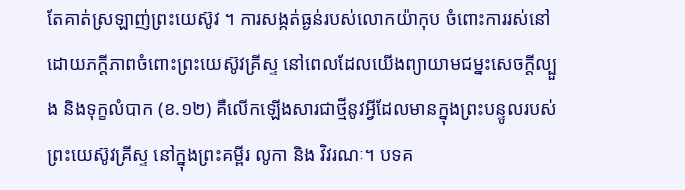តែគាត់ស្រឡាញ់ព្រះយេស៊ូវ ។ ការសង្កត់ធ្ងន់របស់លោកយ៉ាកុប ចំពោះការរស់នៅដោយភក្តីភាពចំពោះព្រះយេស៊ូវគ្រីស្ទ នៅពេលដែលយើងព្យាយាមជម្នះសេចក្តីល្បួង និងទុក្ខលំបាក (ខ.១២) គឺលើកឡើងសារជាថ្មីនូវអ្វីដែលមានក្នុងព្រះបន្ទូលរបស់ព្រះយេស៊ូវគ្រីស្ទ នៅក្នុងព្រះគម្ពីរ លូកា និង វិវរណៈ។ បទគ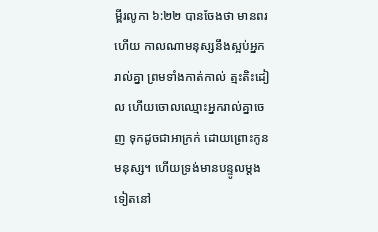ម្ពីរលូកា ៦:២២ បានចែងថា មានពរហើយ កាលណាមនុស្សនឹងស្អប់អ្នករាល់គ្នា ព្រមទាំងកាត់កាល់ ត្មះតិះដៀល ហើយចោលឈ្មោះអ្នករាល់គ្នាចេញ ទុកដូចជាអាក្រក់ ដោយព្រោះកូនមនុស្ស។ ហើយទ្រង់មានបន្ទូលម្តងទៀតនៅ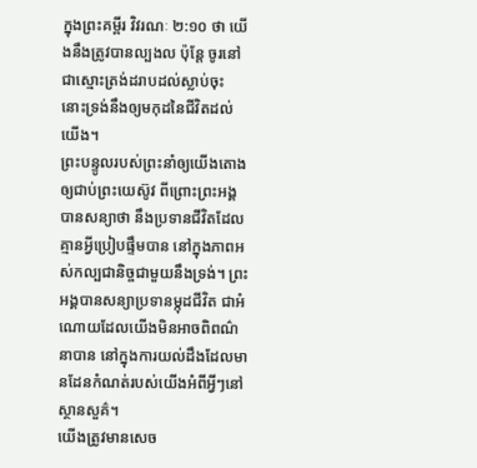ក្នុងព្រះគម្ពីរ វិវរណៈ ២:១០ ថា យើងនឹងត្រូវបានល្បងល ប៉ុន្តែ ចូរនៅជាស្មោះត្រង់ដរាបដល់ស្លាប់ចុះ នោះទ្រង់នឹងឲ្យមកុដនៃជីវិតដល់យើង។
ព្រះបន្ទូលរបស់ព្រះនាំឲ្យយើងតោងឲ្យជាប់ព្រះយេស៊ូវ ពីព្រោះព្រះអង្គបានសន្យាថា នឹងប្រទានជីវិតដែលគ្មានអ្វីប្រៀបផ្ទឹមបាន នៅក្នុងភាពអស់កល្បជានិច្ចជាមួយនឹងទ្រង់។ ព្រះអង្គបានសន្យាប្រទានម្កុដជីវិត ជាអំណោយដែលយើងមិនអាចពិពណ៌នាបាន នៅក្នុងការយល់ដឹងដែលមានដែនកំណត់របស់យើងអំពីអ្វីៗនៅស្ថានសួគ៌។
យើងត្រូវមានសេច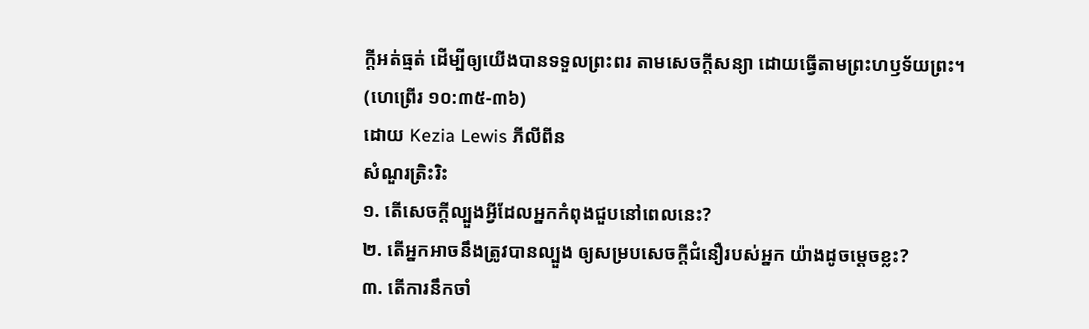ក្តីអត់ធ្មត់ ដើម្បីឲ្យយើងបានទទួលព្រះពរ តាមសេចក្តីសន្យា ដោយធ្វើតាមព្រះហឫទ័យព្រះ។
(ហេព្រើរ ១០:៣៥-៣៦)
ដោយ Kezia Lewis ភីលីពីន
សំណួរត្រិះរិះ
១. តើសេចក្តីល្បួងអ្វីដែលអ្នកកំពុងជួបនៅពេលនេះ?
២. តើអ្នកអាចនឹងត្រូវបានល្បួង ឲ្យសម្របសេចក្តីជំនឿរបស់អ្នក យ៉ាងដូចម្តេចខ្លះ?
៣. តើការនឹកចាំ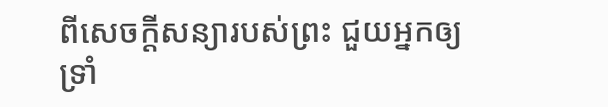ពីសេចក្ដីសន្យារបស់ព្រះ ជួយអ្នកឲ្យទ្រាំ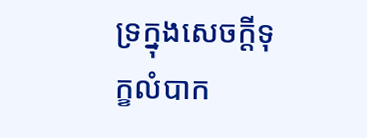ទ្រក្នុងសេចក្តីទុក្ខលំបាក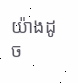យ៉ាងដូច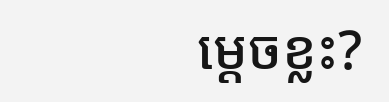ម្តេចខ្លះ?